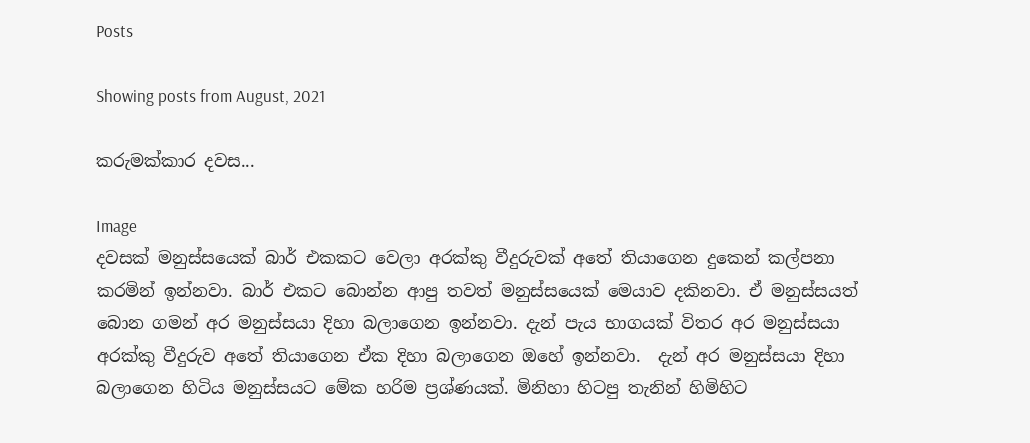Posts

Showing posts from August, 2021

කරුමක්කාර දවස...

Image
දවසක් මනුස්සයෙක් බාර් එකකට වෙලා අරක්කු වීදුරුවක් අතේ තියාගෙන දුකෙන් කල්පනා කරමින් ඉන්නවා. බාර් එකට බොන්න ආපු තවත් මනුස්සයෙක් මෙයාව දකිනවා. ඒ මනුස්සයත් බොන ගමන් අර මනුස්සයා දිහා බලාගෙන ඉන්නවා. දැන් පැය භාගයක් විතර අර මනුස්සයා අරක්කු වීදුරුව අතේ තියාගෙන ඒක දිහා බලාගෙන ඔහේ ඉන්නවා.  දැන් අර මනුස්සයා දිහා බලාගෙන හිටිය මනුස්සයට මේක හරිම ප්‍රශ්ණයක්. මිනිහා හිටපු තැනින් හිමිහිට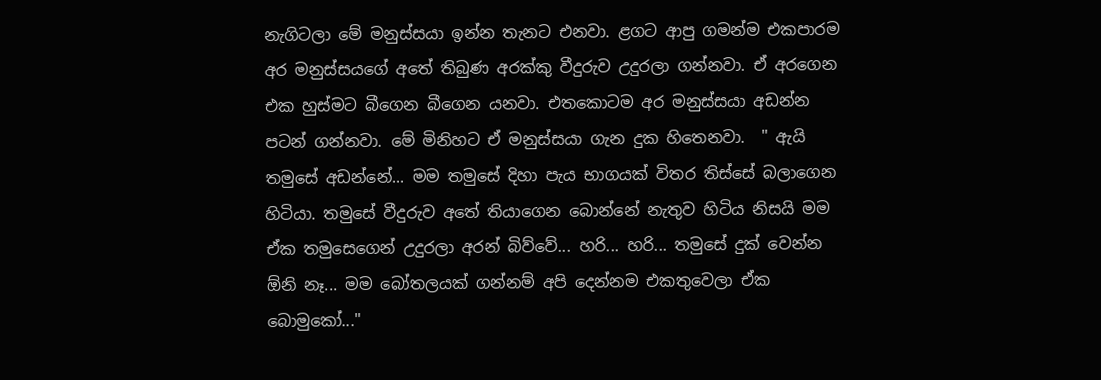නැගිටලා මේ මනුස්සයා ඉන්න තැනට එනවා. ළගට ආපු ගමන්ම එකපාරම අර මනුස්සයගේ අතේ තිබුණ අරක්කු වීදුරුව උදුරලා ගන්නවා. ඒ අරගෙන එක හුස්මට බීගෙන බීගෙන යනවා. එතකොටම අර මනුස්සයා අඩන්න පටන් ගන්නවා. මේ මිනිහට ඒ මනුස්සයා ගැන දුක හිතෙනවා.  " ඇයි තමුසේ අඩන්නේ... මම තමුසේ දිහා පැය භාගයක් විතර තිස්සේ බලාගෙන හිටියා. තමුසේ වීදුරුව අතේ තියාගෙන බොන්නේ නැතුව හිටිය නිසයි මම ඒක තමුසෙගෙන් උදුරලා අරන් බිව්වේ... හරි... හරි... තමුසේ දුක් වෙන්න ඕනි නෑ... මම බෝතලයක් ගන්නම් අපි දෙන්නම එකතුවෙලා ඒක බොමුකෝ..."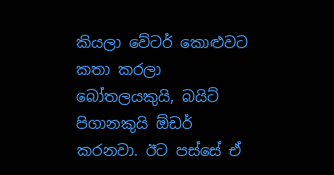කියලා වේටර් කොළුවට කතා කරලා බෝතලයකුයි, බයිට් පිගානකුයි ඕඩර් කරනවා. ඊට පස්සේ ඒ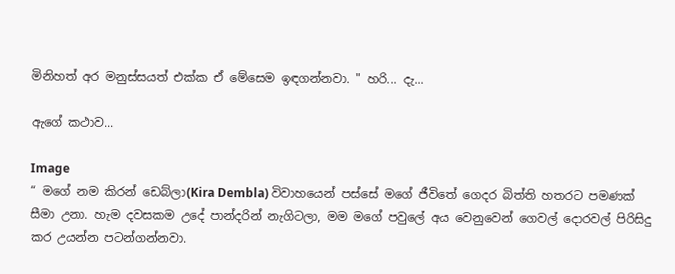මිනිහත් අර මනුස්සයත් එක්ක ඒ මේසෙම ඉඳගන්නවා. " හරි... දැ...

ඇගේ කථාව...

Image
“ මගේ නම කිරන් ඩෙබ්ලා(Kira Dembla) විවාහයෙන් පස්සේ මගේ ජීවිතේ ගෙදර බිත්ති හතරට පමණක් සීමා උනා. හැම දවසකම උදේ පාන්දරින් නැගිටලා, මම මගේ පවුලේ අය වෙනුවෙන් ගෙවල් දොරවල් පිරිසිදු කර උයන්න පටන්ගන්නවා.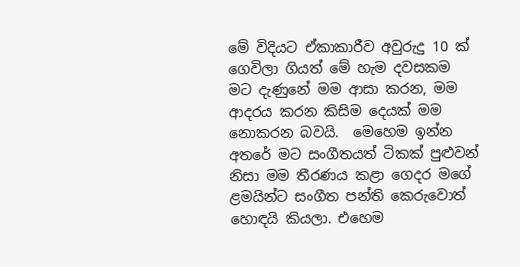මේ විදියට ඒකාකාරීව අවුරුදු 10 ක් ගෙවිලා ගියත් මේ හැම දවසකම මට දැණුනේ මම ආසා කරන, මම ආදරය කරන කිසිම දෙයක් මම නොකරන බවයි.  මෙහෙම ඉන්න අතරේ මට සංගීතයත් ටිකක් පුළුවන් නිසා මම තීරණය කළා ගෙදර මගේ ළමයින්ට සංගීත පන්ති කෙරුවොත් හොඳයි කියලා. එහෙම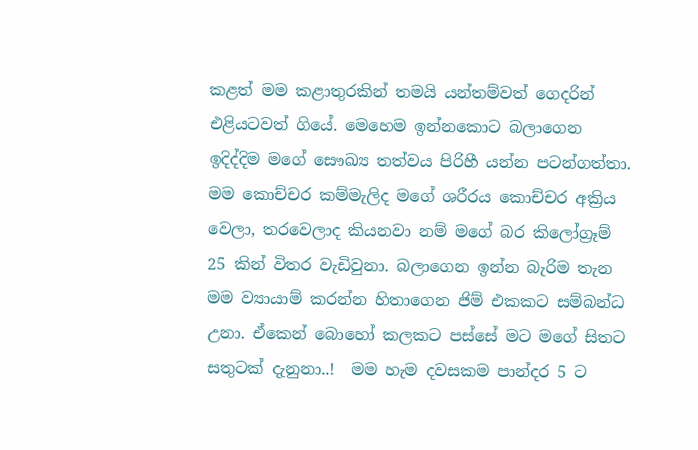කළත් මම කළාතුරකින් තමයි යන්තම්වත් ගෙදරින් එළියටවත් ගියේ. මෙහෙම ඉන්නකොට බලාගෙන ඉදිද්දිම මගේ සෞඛ්‍ය තත්වය පිරිහී යන්න පටන්ගත්තා. මම කොච්චර කම්මැලිද මගේ ශරීරය කොච්චර අක්‍රිය වෙලා, තරවෙලාද කියනවා නම් මගේ බර කිලෝග්‍රෑම් 25 කින් විතර වැඩිවුනා. බලාගෙන ඉන්න බැරිම තැන මම ව්‍යායාම් කරන්න හිතාගෙන ජිම් එකකට සම්බන්ධ උනා. ඒකෙන් බොහෝ කලකට පස්සේ මට මගේ සිතට සතුටක් දැනුනා..!  මම හැම දවසකම පාන්දර 5 ට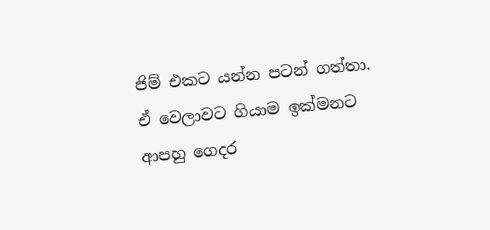ජිම් එකට යන්න පටන් ගත්තා. ඒ වෙලාවට ගියාම ඉක්මනට ආපහු ගෙදර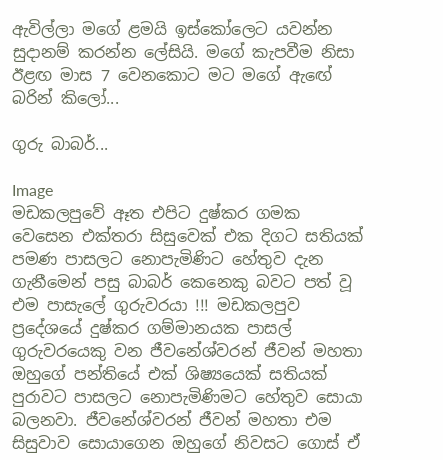ඇවිල්ලා මගේ ළමයි ඉස්කෝලෙට යවන්න සුදානම් කරන්න ලේසියි. මගේ කැපවීම නිසා ඊළඟ මාස 7 වෙනකොට මට මගේ ඇඟේ බරින් කිලෝ...

ගුරු බාබර්...

Image
මඩකලපුවේ ඈත එපිට දුෂ්කර ගමක වෙසෙන එක්තරා සිසුවෙක් එක දිගට සතියක් පමණ පාසලට නොපැමිණිට හේතුව දැන ගැනීමෙන් පසු බාබර් කෙනෙකු බවට පත් වූ එම පාසැලේ ගුරුවරයා !!! මඩකලපුව ප්‍රදේශයේ දුෂ්කර ගම්මානයක පාසල් ගුරුවරයෙකු වන ජීවනේශ්වරන් ජීවන් මහතා ඔහුගේ පන්තියේ එක් ශිෂ්‍යයෙක් සතියක් පුරාවට පාසලට නොපැමිණිමට හේතුව සොයා බලනවා. ජීවනේශ්වරන් ජීවන් මහතා එම සිසුවාව සොයාගෙන ඔහුගේ නිවසට ගොස් ඒ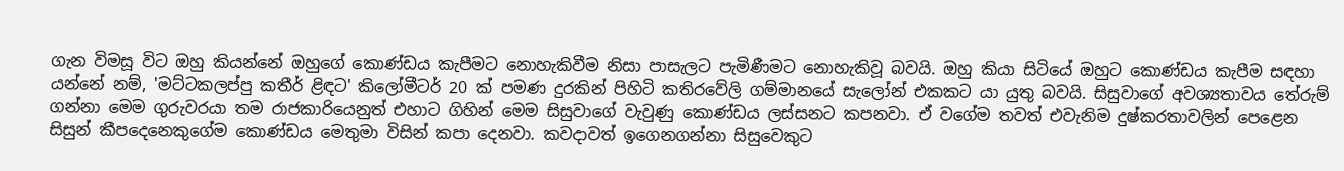ගැන විමසූ විට ඔහු කියන්නේ ඔහුගේ කොණ්ඩය කැපීමට නොහැකිවීම නිසා පාසැලට පැමිණීමට නොහැකිවූ බවයි. ඔහු කියා සිටියේ ඔහුට කොණ්ඩය කැපීම සඳහා යන්නේ නම්, 'මට්ටකලප්පු කතීර් ළිඳට' කිලෝමීටර් 20 ක් පමණ දුරකින් පිහිටි කතිරවේලි ගම්මානයේ සැලෝන් එකකට යා යුතු බවයි. සිසුවාගේ අවශ්‍යතාවය තේරුම් ගන්නා මෙම ගුරුවරයා තම රාජකාරියෙනුත් එහාට ගිහින් මෙම සිසුවාගේ වැවුණු කොණ්ඩය ලස්සනට කපනවා. ඒ වගේම තවත් එවැනිම දුෂ්කරතාවලින් පෙළෙන සිසුන් කීපදෙනෙකුගේම කොණ්ඩය මෙතුමා විසින් කපා දෙනවා. කවදාවත් ඉගෙනගන්නා සිසුවෙකුට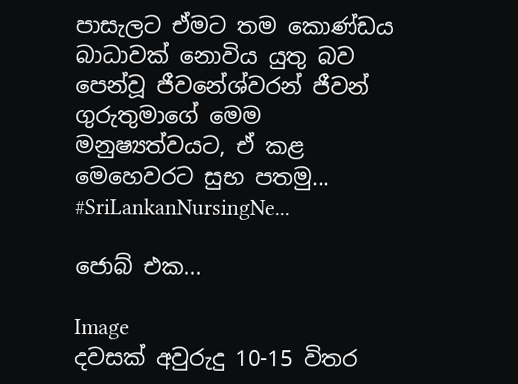පාසැලට ඒමට තම කොණ්ඩය බාධාවක් නොවිය යුතු බව පෙන්වූ ජීවනේශ්වරන් ජීවන් ගුරුතුමාගේ මෙම මනුෂ්‍යත්වයට, ඒ කළ මෙහෙවරට සුභ පතමු... #SriLankanNursingNe...

ජොබ් එක...

Image
දවසක් අවුරුදු 10-15 විතර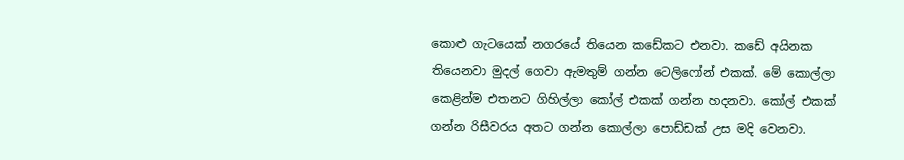කොළු ගැටයෙක් නගරයේ තියෙන කඩේකට එනවා. කඩේ අයිනක තියෙනවා මුදල් ගෙවා ඇමතුම් ගන්න ටෙලිෆෝන් එකක්. මේ කොල්ලා කෙළින්ම එතනට ගිහිල්ලා කෝල් එකක් ගන්න හදනවා. කෝල් එකක් ගන්න රිසීවරය අතට ගන්න කොල්ලා පොඩ්ඩක් උස මදි වෙනවා.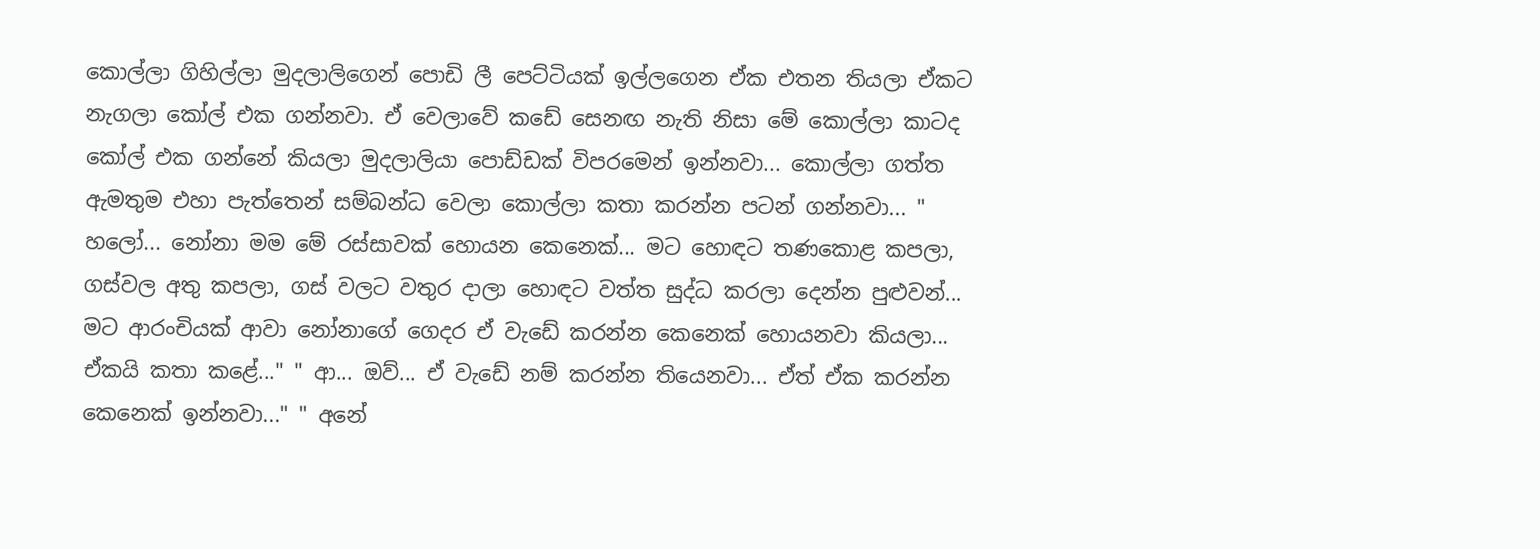කොල්ලා ගිහිල්ලා මුදලාලිගෙන් පොඩි ලී පෙට්ටියක් ඉල්ලගෙන ඒක එතන තියලා ඒකට නැගලා කෝල් එක ගන්නවා. ඒ වෙලාවේ කඩේ සෙනඟ නැති නිසා මේ කොල්ලා කාටද කෝල් එක ගන්නේ කියලා මුදලාලියා පොඩ්ඩක් විපරමෙන් ඉන්නවා... කොල්ලා ගත්ත ඇමතුම එහා පැත්තෙන් සම්බන්ධ වෙලා කොල්ලා කතා කරන්න පටන් ගන්නවා... " හලෝ... නෝනා මම මේ රස්සාවක් හොයන කෙනෙක්... මට හොඳට තණකොළ කපලා, ගස්වල අතු කපලා, ගස් වලට වතුර දාලා හොඳට වත්ත සුද්ධ කරලා දෙන්න පුළුවන්... මට ආරංචියක් ආවා නෝනාගේ ගෙදර ඒ වැඩේ කරන්න කෙනෙක් හොයනවා කියලා... ඒකයි කතා කළේ..." " ආ... ඔව්... ඒ වැඩේ නම් කරන්න තියෙනවා... ඒත් ඒක කරන්න කෙනෙක් ඉන්නවා..." " අනේ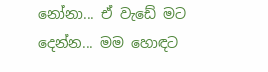නෝනා... ඒ වැඩේ මට දෙන්න... මම හොඳට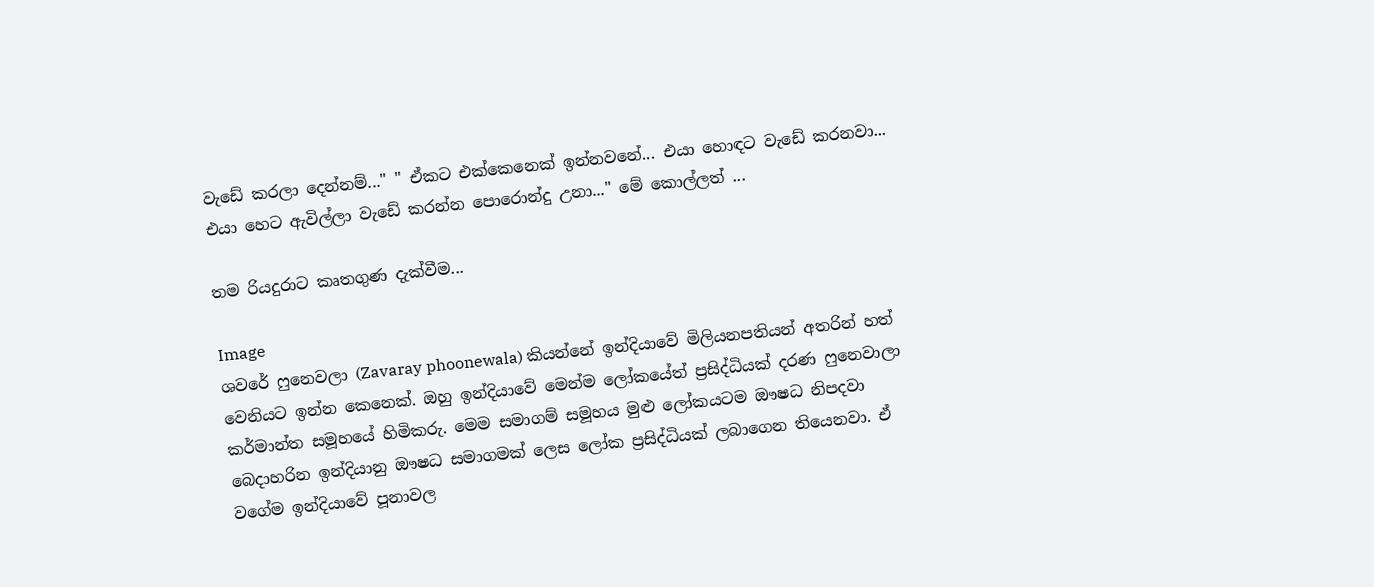වැඩේ කරලා දෙන්නම්..." " ඒකට එක්කෙනෙක් ඉන්නවනේ... එයා හොඳට වැඩේ කරනවා... එයා හෙට ඇවිල්ලා වැඩේ කරන්න පොරොන්දු උනා..." මේ කොල්ලත් ...

තම රියදුරාට කෘතගුණ දැක්වීම...

Image
ශවරේ ෆුනෙවලා (Zavaray phoonewala) කියන්නේ ඉන්දියාවේ මිලියනපතියන් අතරින් හත් වෙනියට ඉන්න කෙනෙක්. ඔහු ඉන්දියාවේ මෙන්ම ලෝකයේත් ප්‍රසිද්ධියක් දරණ ෆුනෙවාලා කර්මාන්ත සමූහයේ හිමිකරු. මෙම සමාගම් සමූහය මුළු ලෝකයටම ඖෂධ නිපදවා බෙදාහරින ඉන්දියානු ඖෂධ සමාගමක් ලෙස ලෝක ප්‍රසිද්ධියක් ලබාගෙන තියෙනවා. ඒ වගේම ඉන්දියාවේ පූනාවල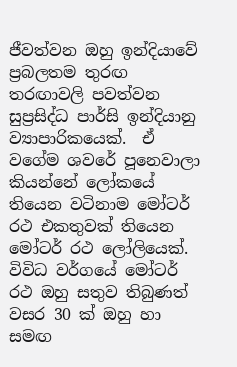ජීවත්වන ඔහු ඉන්දියාවේ ප්‍රබලතම තුරඟ තරඟාවලි පවත්වන සුප්‍රසිද්ධ පාර්සි ඉන්දියානු ව්‍යාපාරිකයෙක්.  ඒ වගේම ශවරේ පූනෙවාලා කියන්නේ ලෝකයේ තියෙන වටිනාම මෝටර් රථ එකතුවක් තියෙන මෝටර් රථ ලෝලියෙක්. විවිධ වර්ගයේ මෝටර් රථ ඔහු සතුව තිබුණත් වසර 30 ක් ඔහු හා සමඟ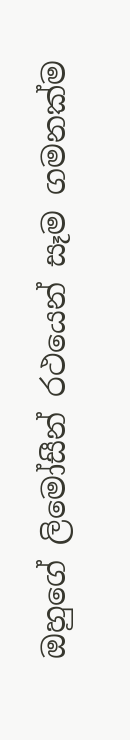ඔහුගේ ලිමෝසීන් රථයෙන් සෑම ගමනක්ම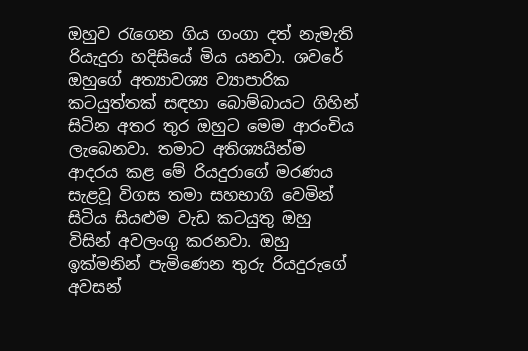ඔහුව රැගෙන ගිය ගංගා දත් නැමැති රියැදුරා හදිසියේ මිය යනවා. ශවරේ ඔහුගේ අත්‍යාවශ්‍ය ව්‍යාපාරික කටයුත්තක් සඳහා බොම්බායට ගිහින් සිටින අතර තුර ඔහුට මෙම ආරංචිය ලැබෙනවා. තමාට අතිශ්‍යයින්ම ආදරය කළ මේ රියදුරාගේ මරණය සැළවූ විගස තමා සහභාගි වෙමින් සිටිය සියළුම වැඩ කටයුතු ඔහු විසින් අවලංගු කරනවා. ඔහු ඉක්මනින් පැමිණෙන තුරු රියදුරුගේ අවසන්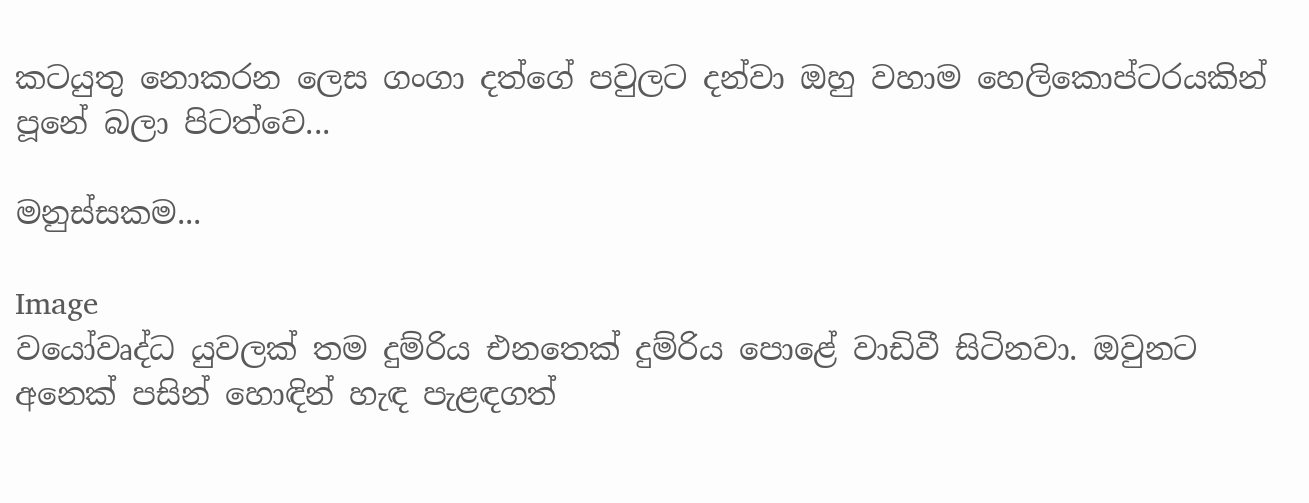කටයුතු නොකරන ලෙස ගංගා දත්ගේ පවුලට දන්වා ඔහු වහාම හෙලිකොප්ටරයකින් පූනේ බලා පිටත්වෙ...

මනුස්සකම...

Image
වයෝවෘද්ධ යුවලක් තම දුම්රිය එනතෙක් දුම්රිය පොළේ වාඩිවී සිටිනවා. ඔවුනට අනෙක් පසින් හොඳින් හැඳ පැළඳගත්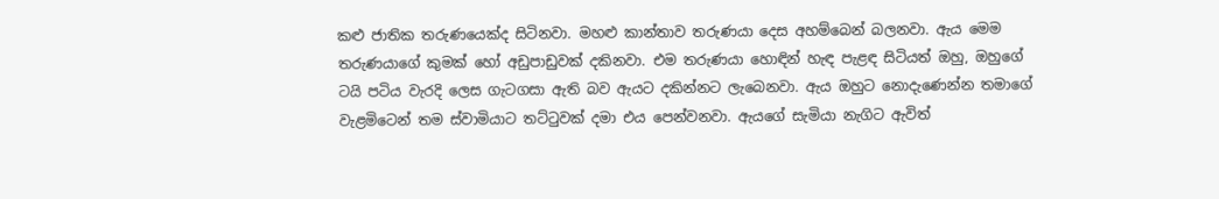කළු ජාතික තරුණයෙක්ද සිටිනවා. මහළු කාන්තාව තරුණයා දෙස අහම්බෙන් බලනවා. ඇය මෙම තරුණයාගේ කුමක් හෝ අඩුපාඩුවක් දකිනවා. එම තරුණයා හොඳින් හැඳ පැළඳ සිටියත් ඔහු, ඔහුගේ ටයි පටිය වැරදි ලෙස ගැටගසා ඇති බව ඇයට දකින්නට ලැබෙනවා. ඇය ඔහුට නොදැණෙන්න තමාගේ වැළමිටෙන් තම ස්වාමියාට තට්ටුවක් දමා එය පෙන්වනවා. ඇයගේ සැමියා නැගිට ඇවිත්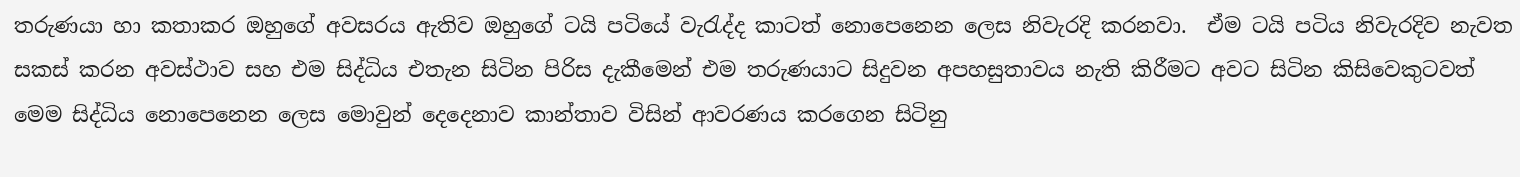තරුණයා හා කතාකර ඔහුගේ අවසරය ඇතිව ඔහුගේ ටයි පටියේ වැරැද්ද කාටත් නොපෙනෙන ලෙස නිවැරදි කරනවා.  ඒම ටයි පටිය නිවැරදිව නැවත සකස් කරන අවස්ථාව සහ එම සිද්ධිය එතැන සිටින පිරිස දැකීමෙන් එම තරුණයාට සිදුවන අපහසුතාවය නැති කිරීමට අවට සිටින කිසිවෙකුටවත් මෙම සිද්ධිය නොපෙනෙන ලෙස මොවුන් දෙදෙනාව කාන්තාව විසින් ආවරණය කරගෙන සිටිනු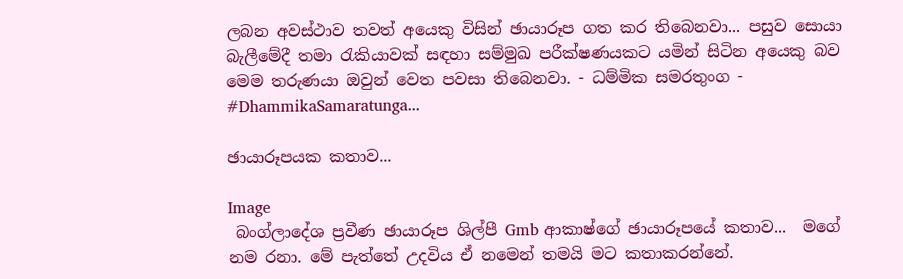ලබන අවස්ථාව තවත් අයෙකු විසින් ඡායාරූප ගත කර තිබෙනවා... පසුව සොයා බැලීමේදී තමා රැකියාවක් සඳහා සම්මුඛ පරීක්ෂණයකට යමින් සිටින අයෙකු බව මෙම තරුණයා ඔවුන් වෙත පවසා තිබෙනවා. - ධම්මික සමරතුංග - #DhammikaSamaratunga...

ඡායාරූපයක කතාව...

Image
 බංග්ලාදේශ ප්‍රවීණ ඡායාරූප ශිල්පී Gmb ආකාෂ්ගේ ඡායාරූපයේ කතාව...  මගේ නම රනා. මේ පැත්තේ උදවිය ඒ නමෙන් තමයි මට කතාකරන්නේ.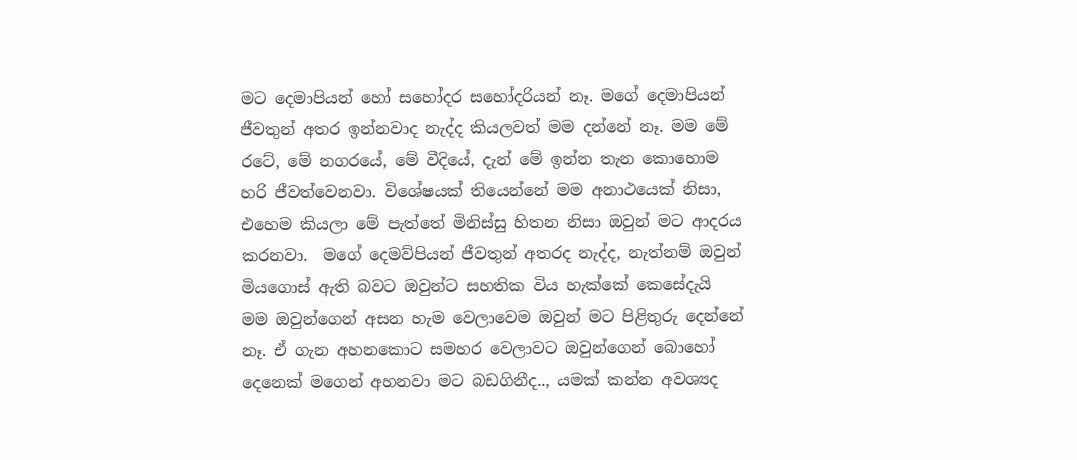මට දෙමාපියන් හෝ සහෝදර සහෝදරියන් නෑ. මගේ දෙමාපියන් ජීවතුන් අතර ඉන්නවාද නැද්ද කියලවත් මම දන්නේ නෑ. මම මේ රටේ, මේ නගරයේ, මේ වීදියේ, දැන් මේ ඉන්න තැන කොහොම හරි ජීවත්වෙනවා. විශේෂයක් තියෙන්නේ මම අනාථයෙක් නිසා, එහෙම කියලා මේ පැත්තේ මිනිස්සු හිතන නිසා ඔවුන් මට ආදරය කරනවා.  මගේ දෙමව්පියන් ජීවතුන් අතරද නැද්ද, නැත්නම් ඔවුන් මියගොස් ඇති බවට ඔවුන්ට සහතික විය හැක්කේ කෙසේදැයි මම ඔවුන්ගෙන් අසන හැම වෙලාවෙම ඔවුන් මට පිළිතුරු දෙන්නේ නෑ. ඒ ගැන අහනකොට සමහර වෙලාවට ඔවුන්ගෙන් බොහෝ දෙනෙක් මගෙන් අහනවා මට බඩගිනීද.., යමක් කන්න අවශ්‍යද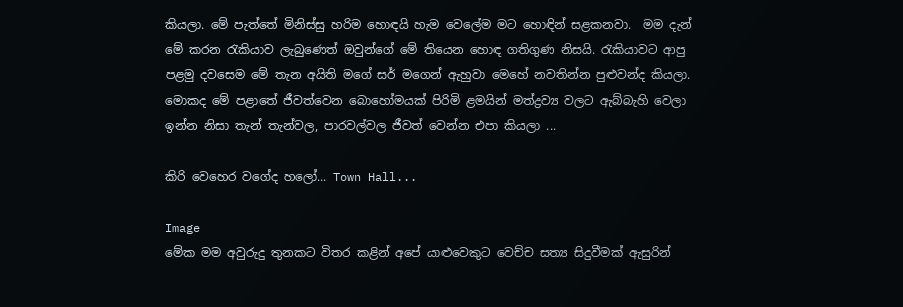කියලා. මේ පැත්තේ මිනිස්සු හරිම හොඳයි හැම වෙලේම මට හොඳින් සළකනවා.  මම දැන් මේ කරන රැකියාව ලැබුණෙත් ඔවුන්ගේ මේ තියෙන හොඳ ගතිගුණ නිසයි. රැකියාවට ආපු පළමු දවසෙම මේ තැන අයිති මගේ සර් මගෙන් ඇහුවා මෙහේ නවතින්න පුළුවන්ද කියලා. මොකද මේ පළාතේ ජීවත්වෙන බොහෝමයක් පිරිමි ළමයින් මත්ද්‍රව්‍ය වලට ඇබ්බැහි වෙලා ඉන්න නිසා තැන් තැන්වල, පාරවල්වල ජීවත් වෙන්න එපා කියලා ...

කිරි වෙහෙර වගේද හලෝ... Town Hall...

Image
මේක මම අවුරුදු තුනකට විතර කළින් අපේ යාළුවෙකුට වෙච්ච සත්‍ය සිදුවීමක් ඇසුරින්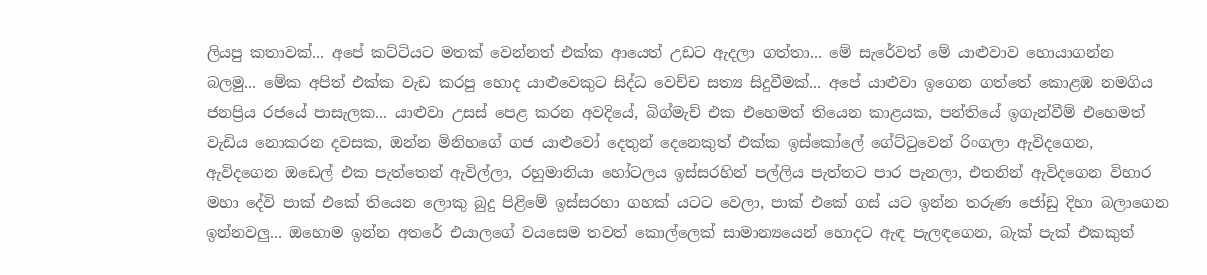ලියපු කතාවක්... අපේ කට්ටියට මතක් වෙන්නත් එක්ක ආයෙත් උඩට ඇදලා ගත්තා... මේ සැරේවත් මේ යාළුවාව හොයාගන්න බලමු... මේක අපිත් එක්ක වැඩ කරපු හොද යාළුවෙකුට සිද්ධ වෙච්ච සත්‍ය සිදුවීමක්... අපේ යාළුවා ඉගෙන ගත්තේ කොළඹ නමගිය ජනප්‍රිය රජයේ පාසැලක... යාළුවා උසස් පෙළ කරන අවදියේ, බිග්මැච් එක එහෙමත් තියෙන කාළයක, පන්තියේ ඉගැන්වීම් එහෙමත් වැඩිය නොකරන දවසක, ඔන්න මිනිහගේ ගජ යාළුවෝ දෙතුන් දෙනෙකුත් එක්ක ඉස්කෝලේ ගේට්ටුවෙන් රිංගලා ඇවිදගෙන, ඇවිදගෙන ඔඩෙල් එක පැත්තෙන් ඇවිල්ලා, රහුමානියා හෝටලය ඉස්සරහින් පල්ලිය පැත්තට පාර පැනලා, එතනින් ඇවිදගෙන විහාර මහා දේවි පාක් එකේ තියෙන ලොකු බුදු පිළිමේ ඉස්සරහා ගහක් යටට වෙලා, පාක් එකේ ගස් යට ඉන්න තරුණ ජෝඩු දිහා බලාගෙන ඉන්නවලු... ඔහොම ඉන්න අතරේ එයාලගේ වයසෙම තවත් කොල්ලෙක් සාමාන්‍යයෙන් හොදට ඇඳ පැලඳගෙන, බැක් පැක් එකකුත්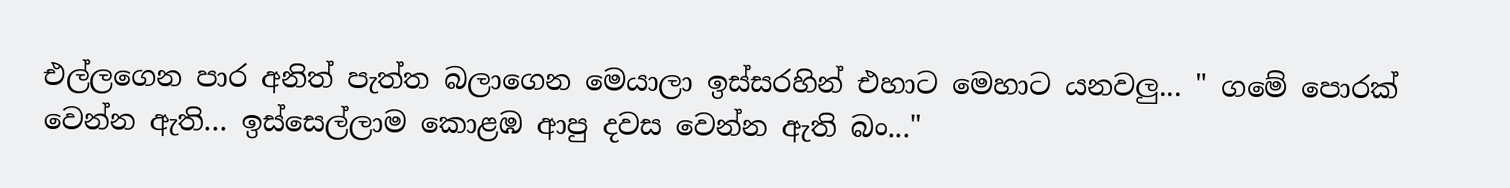එල්ලගෙන පාර අනිත් පැත්ත බලාගෙන මෙයාලා ඉස්සරහින් එහාට මෙහාට යනවලු... " ගමේ පොරක් වෙන්න ඇති... ඉස්සෙල්ලාම කොළඹ ආපු දවස වෙන්න ඇති බං..."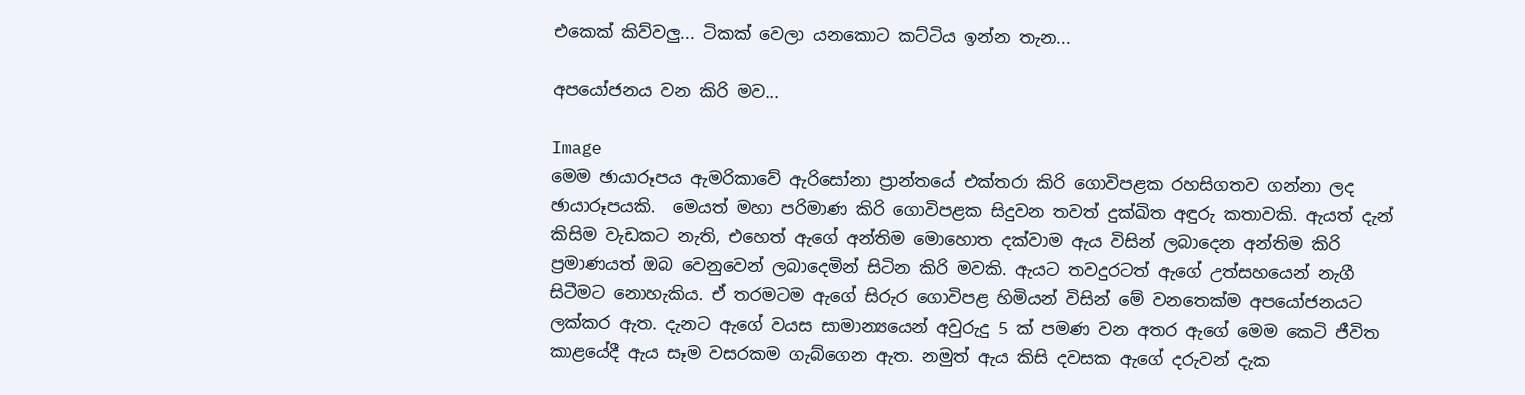එකෙක් කිව්වලු... ටිකක් වෙලා යනකොට කට්ටිය ඉන්න තැන...

අපයෝජනය වන කිරි මව...

Image
මෙම ඡායාරූපය ඇමරිකාවේ ඇරිසෝනා ප්‍රාන්තයේ එක්තරා කිරි ගොවිපළක රහසිගතව ගන්නා ලද ඡායාරූපයකි.  මෙයත් මහා පරිමාණ කිරි ගොවිපළක සිදුවන තවත් දුක්ඛිත අඳුරු කතාවකි. ඇයත් දැන් කිසිම වැඩකට නැති, එහෙත් ඇගේ අන්තිම මොහොත දක්වාම ඇය විසින් ලබාදෙන අන්තිම කිරි ප්‍රමාණයත් ඔබ වෙනුවෙන් ලබාදෙමින් සිටින කිරි මවකි. ඇයට තවදුරටත් ඇගේ උත්සහයෙන් නැගී සිටීමට නොහැකිය. ඒ තරමටම ඇගේ සිරුර ගොවිපළ හිමියන් විසින් මේ වනතෙක්ම අපයෝජනයට ලක්කර ඇත. දැනට ඇගේ වයස සාමාන්‍යයෙන් අවුරුදු 5 ක් පමණ වන අතර ඇගේ මෙම කෙටි ජීවිත කාළයේදී ඇය සෑම වසරකම ගැබ්ගෙන ඇත. නමුත් ඇය කිසි දවසක ඇගේ දරුවන් දැක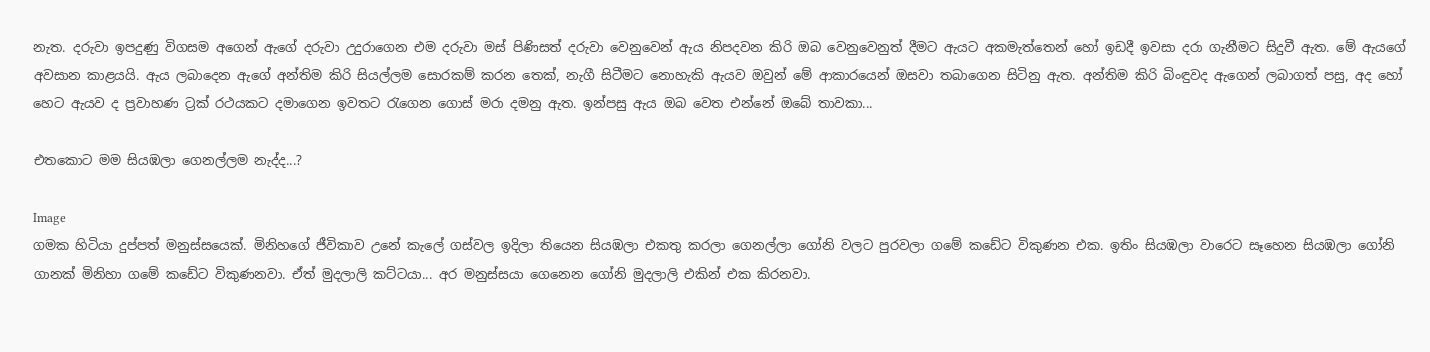නැත. දරුවා ඉපදුණු විගසම අගෙන් ඇගේ දරුවා උදුරාගෙන එම දරුවා මස් පිණිසත් දරුවා වෙනුවෙන් ඇය නිපදවන කිරි ඔබ වෙනුවෙනුත් දීමට ඇයට අකමැත්තෙන් හෝ ඉඩදී ඉවසා දරා ගැනීමට සිදුවී ඇත. මේ ඇයගේ අවසාන කාළයයි. ඇය ලබාදෙන ඇගේ අන්තිම කිරි සියල්ලම සොරකම් කරන තෙක්, නැගී සිටීමට නොහැකි ඇයව ඔවුන් මේ ආකාරයෙන් ඔසවා තබාගෙන සිටිනු ඇත. අන්තිම කිරි බිංඳුවද ඇගෙන් ලබාගත් පසු, අද හෝ හෙට ඇයව ද ප්‍රවාහණ ට්‍රක් රථයකට දමාගෙන ඉවතට රැගෙන ගොස් මරා දමනු ඇත. ඉන්පසු ඇය ඔබ වෙත එන්නේ ඔබේ තාවකා...

එතකොට මම සියඹලා ගෙනල්ලම නැද්ද...?

Image
ගමක හිටියා දුප්පත් මනුස්සයෙක්. මිනිහගේ ජීවිකාව උනේ කැලේ ගස්වල ඉදිලා තියෙන සියඹලා එකතු කරලා ගෙනල්ලා ගෝනි වලට පුරවලා ගමේ කඩේට විකුණන එක. ඉතිං සියඹලා වාරෙට සෑහෙන සියඹලා ගෝනි ගානක් මිනිහා ගමේ කඩේට විකුණනවා. ඒත් මුදලාලි කට්ටයා... අර මනුස්සයා ගෙනෙන ගෝනි මුදලාලි එකින් එක කිරනවා.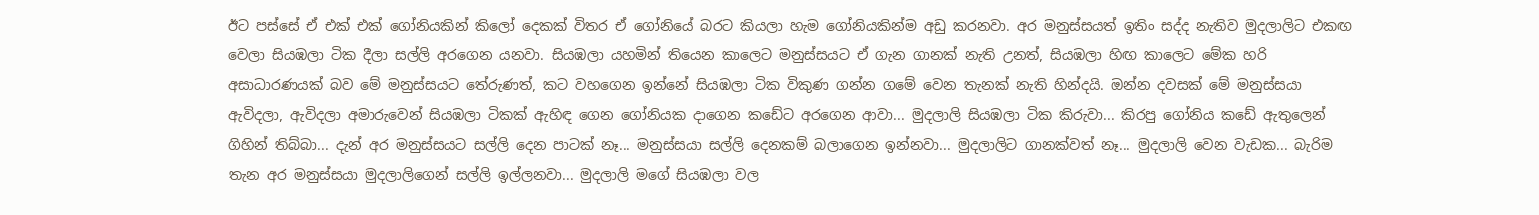ඊට පස්සේ ඒ එක් එක් ගෝනියකින් කිලෝ දෙකක් විතර ඒ ගෝනියේ බරට කියලා හැම ගෝනියකින්ම අඩු කරනවා. අර මනුස්සයත් ඉතිං සද්ද නැතිව මුදලාලිට එකඟ වෙලා සියඹලා ටික දීලා සල්ලි අරගෙන යනවා. සියඹලා යහමින් තියෙන කාලෙට මනුස්සයට ඒ ගැන ගානක් නැති උනත්, සියඹලා හිඟ කාලෙට මේක හරි අසාධාරණයක් බව මේ මනුස්සයට තේරුණත්, කට වහගෙන ඉන්නේ සියඹලා ටික විකුණ ගන්න ගමේ වෙන තැනක් නැති හින්දයි. ඔන්න දවසක් මේ මනුස්සයා ඇවිදලා, ඇවිදලා අමාරුවෙන් සියඹලා ටිකක් ඇහිඳ ගෙන ගෝනියක දාගෙන කඩේට අරගෙන ආවා... මුදලාලි සියඹලා ටික කිරුවා... කිරපු ගෝනිය කඩේ ඇතුලෙන් ගිහින් තිබ්බා... දැන් අර මනුස්සයට සල්ලි දෙන පාටක් නෑ... මනුස්සයා සල්ලි දෙනකම් බලාගෙන ඉන්නවා... මුදලාලිට ගානක්වත් නෑ... මුදලාලි වෙන වැඩක... බැරිම තැන අර මනුස්සයා මුදලාලිගෙන් සල්ලි ඉල්ලනවා... මුදලාලි මගේ සියඹලා වල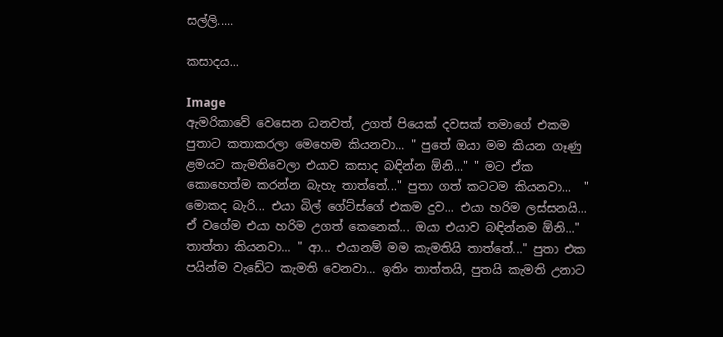සල්ලි.....

කසාදය...

Image
ඇමරිකාවේ වෙසෙන ධනවත්, උගත් පියෙක් දවසක් තමාගේ එකම පුතාට කතාකරලා මෙහෙම කියනවා... " පුතේ ඔයා මම කියන ගෑණු ළමයට කැමතිවෙලා එයාව කසාද බඳින්න ඕනි..." " මට ඒක කොහෙත්ම කරන්න බැහැ තාත්තේ..." පුතා ගත් කටටම කියනවා...  " මොකද බැරි... එයා බිල් ගේට්ස්ගේ එකම දුව... එයා හරිම ලස්සනයි... ඒ වගේම එයා හරිම උගත් කෙනෙක්... ඔයා එයාව බඳින්නම ඕනි..." තාත්තා කියනවා... " ආ... එයානම් මම කැමතියි තාත්තේ..." පුතා එක පයින්ම වැඩේට කැමති වෙනවා... ඉතිං තාත්තයි, පුතයි කැමති උනාට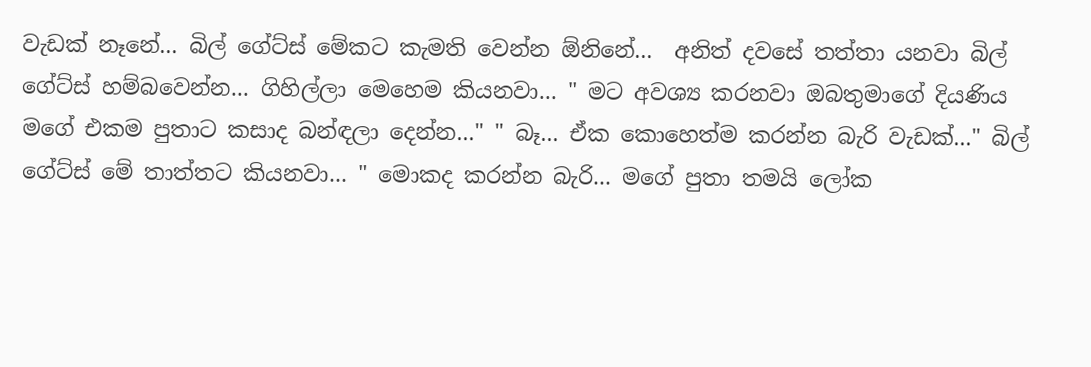වැඩක් නෑනේ... බිල් ගේට්ස් මේකට කැමති වෙන්න ඕනිනේ...  අනිත් දවසේ තත්තා යනවා බිල් ගේට්ස් හම්බවෙන්න... ගිහිල්ලා මෙහෙම කියනවා... " මට අවශ්‍ය කරනවා ඔබතුමාගේ දියණිය මගේ එකම පුතාට කසාද බන්ඳලා දෙන්න..." " බෑ... ඒක කොහෙත්ම කරන්න බැරි වැඩක්..." බිල් ගේට්ස් මේ තාත්තට කියනවා... " මොකද කරන්න බැරි... මගේ පුතා තමයි ලෝක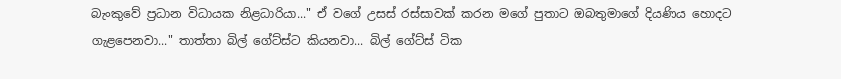බැංකුවේ ප්‍රධාන විධායක නිළධාරියා..." ඒ වගේ උසස් රස්සාවක් කරන මගේ පුතාට ඔබතුමාගේ දියණිය හොදට ගැළපෙනවා..." තාත්තා බිල් ගේට්ස්ට කියනවා... බිල් ගේට්ස් ටික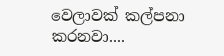වෙලාවක් කල්පනා කරනවා....